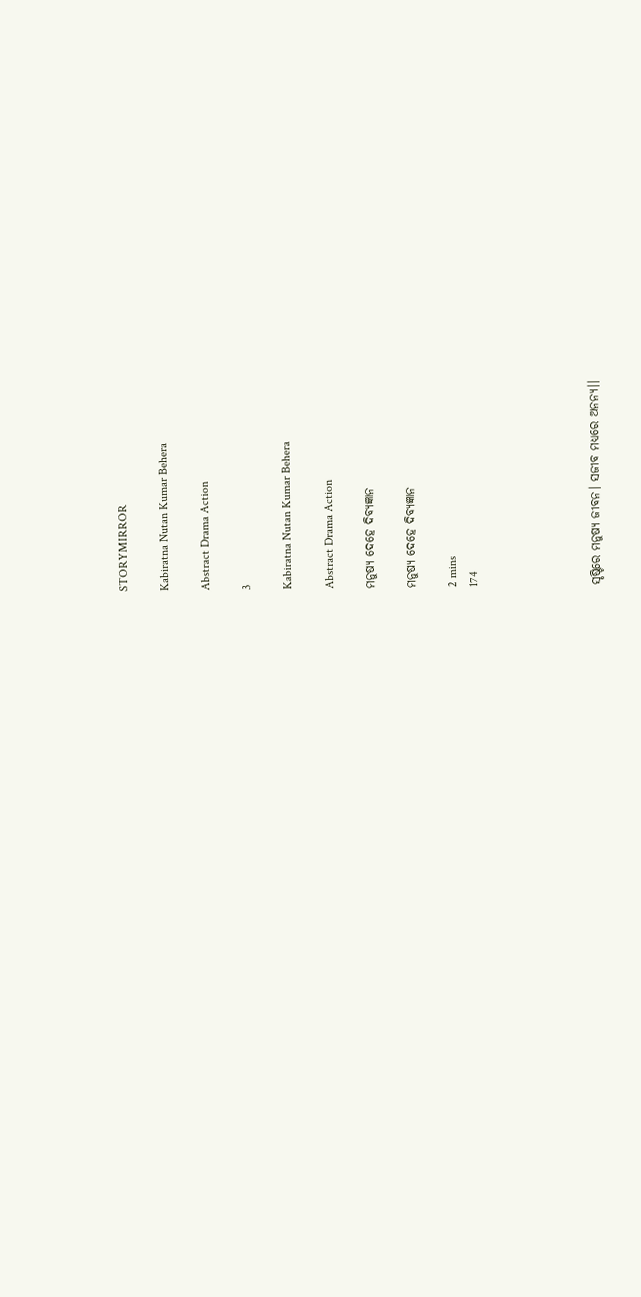STORYMIRROR

Kabiratna Nutan Kumar Behera

Abstract Drama Action

3

Kabiratna Nutan Kumar Behera

Abstract Drama Action

ମନୁଷ୍ୟ ଦେହେ ଦିବ୍ୟଜ୍ଞାନ

ମନୁଷ୍ୟ ଦେହେ ଦିବ୍ୟଜ୍ଞାନ

2 mins
174





ସୃଷ୍ଟିରେ ମନୁଷ୍ୟ ଜୀବନ। ସଜୀବ ମଧ୍ୟରେ ଅନନ୍ୟ।।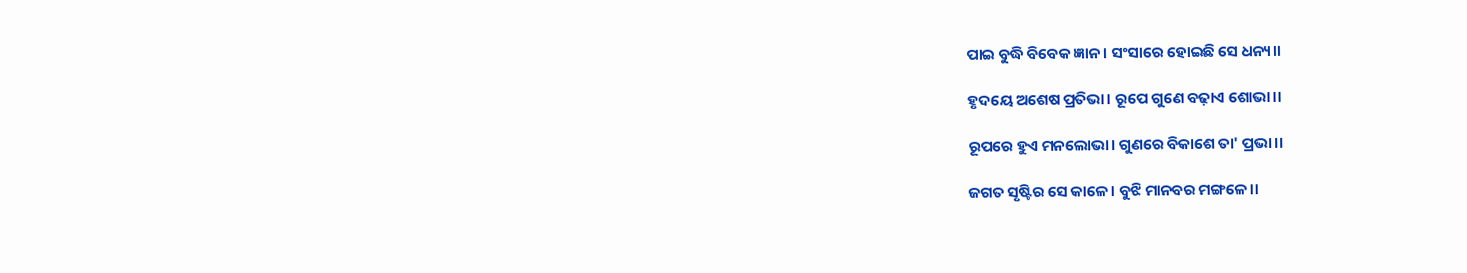ପାଇ ବୁଦ୍ଧି ବିବେକ ଜ୍ଞାନ। ସଂସାରେ ହୋଇଛି ସେ ଧନ୍ୟ।।

ହୃଦୟେ ଅଶେଷ ପ୍ରତିଭା। ରୂପେ ଗୁଣେ ବଢ଼ାଏ ଶୋଭା।।

ରୂପରେ ହୁଏ ମନଲୋଭା। ଗୁଣରେ ବିକାଶେ ତା' ପ୍ରଭା।।

ଜଗତ ସୃଷ୍ଟିର ସେ କାଳେ। ବୁଝି ମାନବର ମଙ୍ଗଳେ।।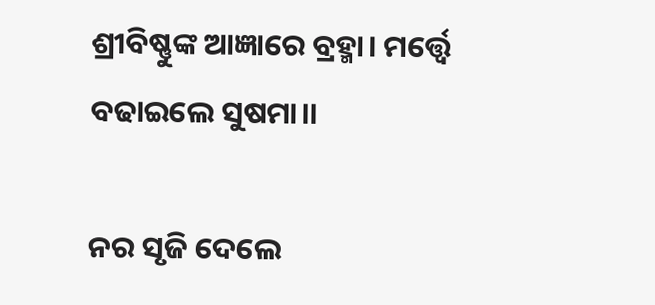ଶ୍ରୀବିଷ୍ଣୁଙ୍କ ଆଜ୍ଞାରେ ବ୍ରହ୍ମା। ମର୍ତ୍ତ୍ଵେ ବଢାଇଲେ ସୁଷମା।।

ନର ସୃଜି ଦେଲେ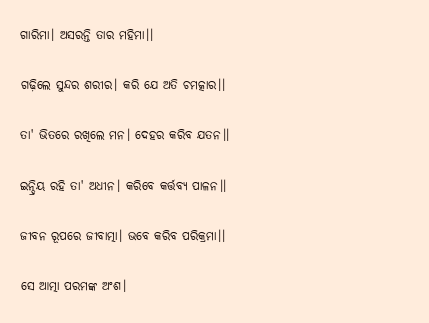ଗାରିମା। ଅସରନ୍ତି ତାର ମହିମା।।

ଗଢ଼ିଲେ ସୁନ୍ଦର ଶରୀର। କରି ଯେ ଅତି ଚମତ୍କାର।।

ତା' ଭିତରେ ରଖିଲେ ମନ। ଦେହର କରିବ ଯତନ।।

ଇନ୍ଦ୍ରିୟ ରହି ତା' ଅଧୀନ। କରିବେ କର୍ତ୍ତବ୍ୟ ପାଳନ।।

ଜୀବନ ରୂପରେ ଜୀବାତ୍ମା। ଭବେ କରିବ ପରିକ୍ରମା।।

ସେ ଆତ୍ମା ପରମଙ୍କ ଅଂଶ।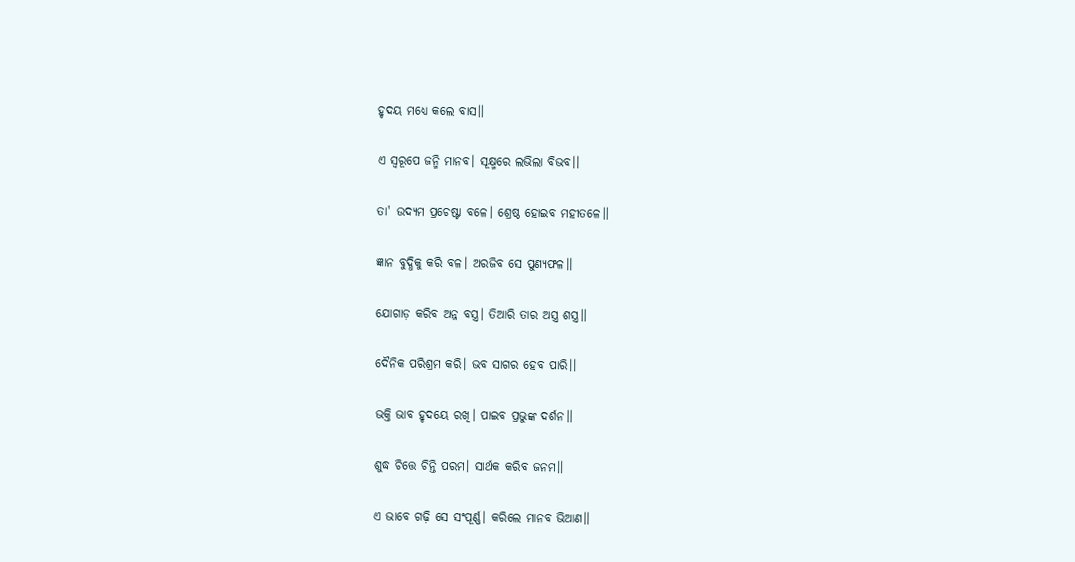ହୃଦୟ ମଧ୍ୟେ କଲେ ବାସ।।

ଏ ସ୍ଵରୂପେ ଜନ୍ମି ମାନବ। ସୂକ୍ଷ୍ମରେ ଲଭିଲା ବିଭବ।।

ତା' ଉଦ୍ୟମ ପ୍ରଚେଷ୍ଟା ବଳେ। ଶ୍ରେଷ୍ଠ ହୋଇବ ମହୀତଳେ।।

ଜ୍ଞାନ ବୁଦ୍ଧିକୁ କରି ବଳ। ଅରଜିବ ସେ ପୁଣ୍ୟଫଳ।।

ଯୋଗାଡ଼ କରିବ ଅନ୍ନ ବସ୍ତ୍ର। ତିଆରି ତାର ଅସ୍ତ୍ର ଶସ୍ତ୍ର।।

ଦୈନିକ ପରିଶ୍ରମ କରି। ଭବ ସାଗର ହେବ ପାରି।।

ଭକ୍ତି ଭାବ ହୃଦୟେ ରଖି। ପାଇବ ପ୍ରଭୁଙ୍କ ଦର୍ଶନ।।

ଶୁଦ୍ଧ ଚିତ୍ତେ ଚିନ୍ତି ପରମ। ସାର୍ଥକ କରିବ ଜନମ।।

ଏ ଭାବେ ଗଢ଼ି ସେ ସଂପୂର୍ଣ୍ଣ। କରିଲେ ମାନବ ଭିଆଣ।।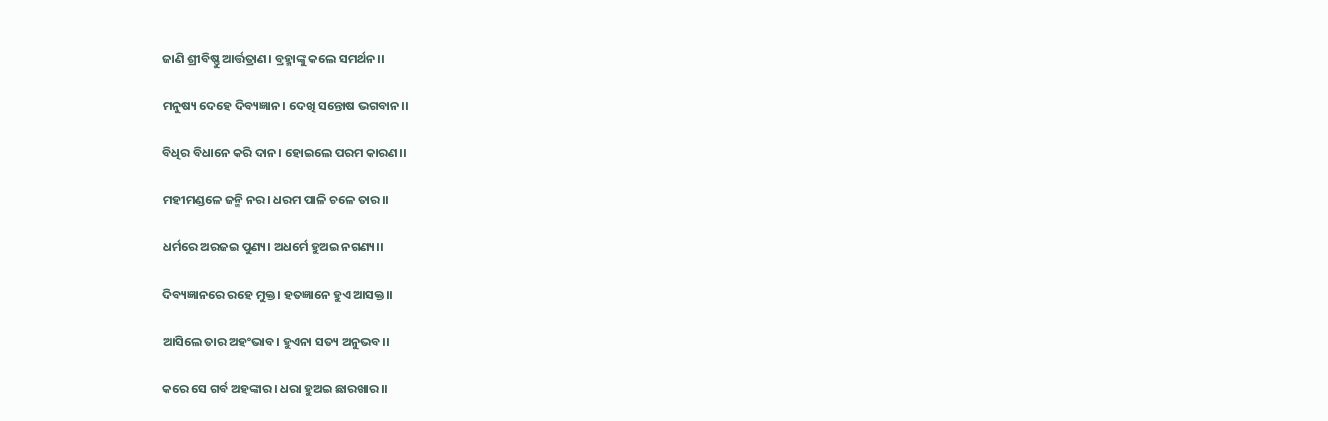ଜାଣି ଶ୍ରୀବିଷ୍ଣୁ ଆର୍ତ୍ତତ୍ରାଣ। ବ୍ରହ୍ମାଙ୍କୁ କଲେ ସମର୍ଥନ।।

ମନୁଷ୍ୟ ଦେହେ ଦିବ୍ୟଜ୍ଞାନ। ଦେଖି ସନ୍ତୋଷ ଭଗବାନ।।

ବିଧିର ବିଧାନେ କରି ଦାନ। ହୋଇଲେ ପରମ କାରଣ।।

ମହୀମଣ୍ଡଳେ ଜନ୍ମି ନର। ଧରମ ପାଳି ଚଳେ ତାର।।

ଧର୍ମରେ ଅରଜଇ ପୁଣ୍ୟ। ଅଧର୍ମେ ହୁଅଇ ନଗଣ୍ୟ।।

ଦିବ୍ୟଜ୍ଞାନରେ ରହେ ମୁକ୍ତ। ହତଜ୍ଞାନେ ହୁଏ ଆସକ୍ତ।।

ଆସିଲେ ତାର ଅହଂଭାବ। ହୁଏନା ସତ୍ୟ ଅନୁଭବ।।

କରେ ସେ ଗର୍ବ ଅହଙ୍କାର। ଧରା ହୁଅଇ ଛାରଖାର।।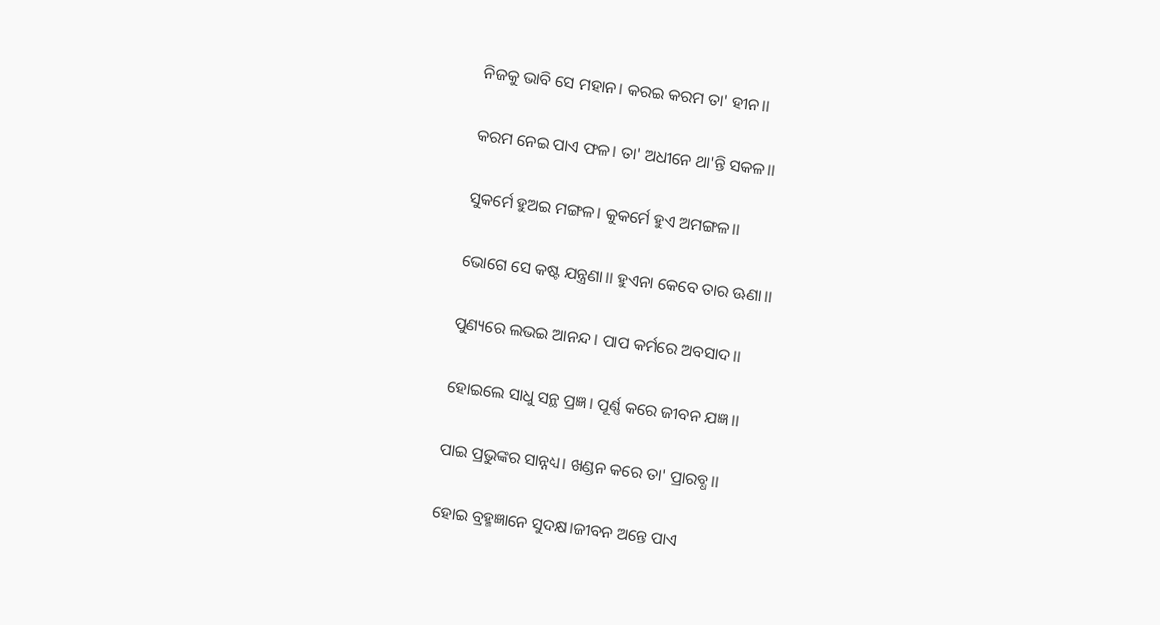ନିଜକୁ ଭାବି ସେ ମହାନ। କରଇ କରମ ତା' ହୀନ।।

କରମ ନେଇ ପାଏ ଫଳ। ତା' ଅଧୀନେ ଥା'ନ୍ତି ସକଳ।।

ସୁକର୍ମେ ହୁଅଇ ମଙ୍ଗଳ। କୁକର୍ମେ ହୁଏ ଅମଙ୍ଗଳ।।

ଭୋଗେ ସେ କଷ୍ଟ ଯନ୍ତ୍ରଣା।। ହୁଏନା କେବେ ତାର ଊଣା।।

ପୁଣ୍ୟରେ ଲଭଇ ଆନନ୍ଦ। ପାପ କର୍ମରେ ଅବସାଦ।।

ହୋଇଲେ ସାଧୁ ସନ୍ଥ ପ୍ରଜ୍ଞ। ପୂର୍ଣ୍ଣ କରେ ଜୀବନ ଯଜ୍ଞ।।

ପାଇ ପ୍ରଭୁଙ୍କର ସାନ୍ନଧ୍ୟ। ଖଣ୍ଡନ କରେ ତା' ପ୍ରାରବ୍ଧ।।

ହୋଇ ବ୍ରହ୍ମଜ୍ଞାନେ ସୁଦକ୍ଷ।ଜୀବନ ଅନ୍ତେ ପାଏ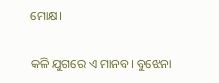ମୋକ୍ଷ।

କଳି ଯୁଗରେ ଏ ମାନବ। ବୁଝେନା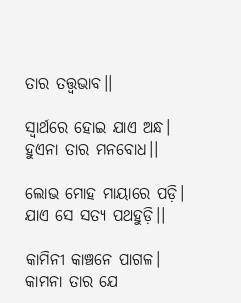ତାର ତତ୍ତ୍ଵଭାବ।।

ସ୍ଵାର୍ଥରେ ହୋଇ ଯାଏ ଅନ୍ଧ। ହୁଏନା ତାର ମନବୋଧ।।

ଲୋଭ ମୋହ ମାୟାରେ ପଡ଼ି। ଯାଏ ସେ ସତ୍ୟ ପଥହୁଡ଼ି।।

କାମିନୀ କାଞ୍ଚନେ ପାଗଳ। କାମନା ତାର ଯେ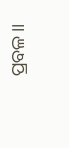ପ୍ରବଳ।।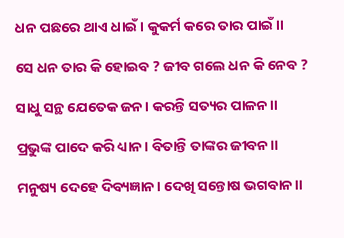ଧନ ପଛରେ ଥାଏ ଧାଇଁ। କୁକର୍ମ କରେ ତାର ପାଇଁ।।

ସେ ଧନ ତାର କି ହୋଇବ ? ଜୀବ ଗଲେ ଧନ କି ନେବ ?

ସାଧୁ ସନ୍ଥ ଯେତେକ ଜନ। କରନ୍ତି ସତ୍ୟର ପାଳନ।।

ପ୍ରଭୁଙ୍କ ପାଦେ କରି ଧ୍ୟାନ। ବିତାନ୍ତି ତାଙ୍କର ଜୀବନ।।

ମନୁଷ୍ୟ ଦେହେ ଦିବ୍ୟଜ୍ଞାନ। ଦେଖି ସନ୍ତୋଷ ଭଗବାନ।।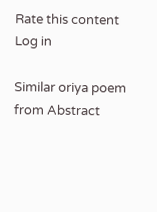Rate this content
Log in

Similar oriya poem from Abstract